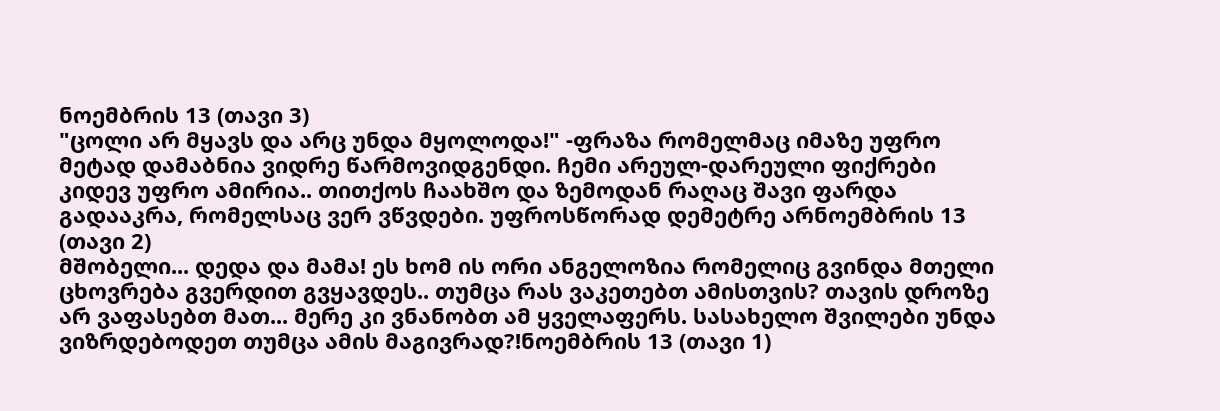ნოემბრის 13 (თავი 3)
"ცოლი არ მყავს და არც უნდა მყოლოდა!" -ფრაზა რომელმაც იმაზე უფრო მეტად დამაბნია ვიდრე წარმოვიდგენდი. ჩემი არეულ-დარეული ფიქრები კიდევ უფრო ამირია.. თითქოს ჩაახშო და ზემოდან რაღაც შავი ფარდა გადააკრა, რომელსაც ვერ ვწვდები. უფროსწორად დემეტრე არნოემბრის 13 (თავი 2)
მშობელი... დედა და მამა! ეს ხომ ის ორი ანგელოზია რომელიც გვინდა მთელი ცხოვრება გვერდით გვყავდეს.. თუმცა რას ვაკეთებთ ამისთვის? თავის დროზე არ ვაფასებთ მათ... მერე კი ვნანობთ ამ ყველაფერს. სასახელო შვილები უნდა ვიზრდებოდეთ თუმცა ამის მაგივრად?!ნოემბრის 13 (თავი 1)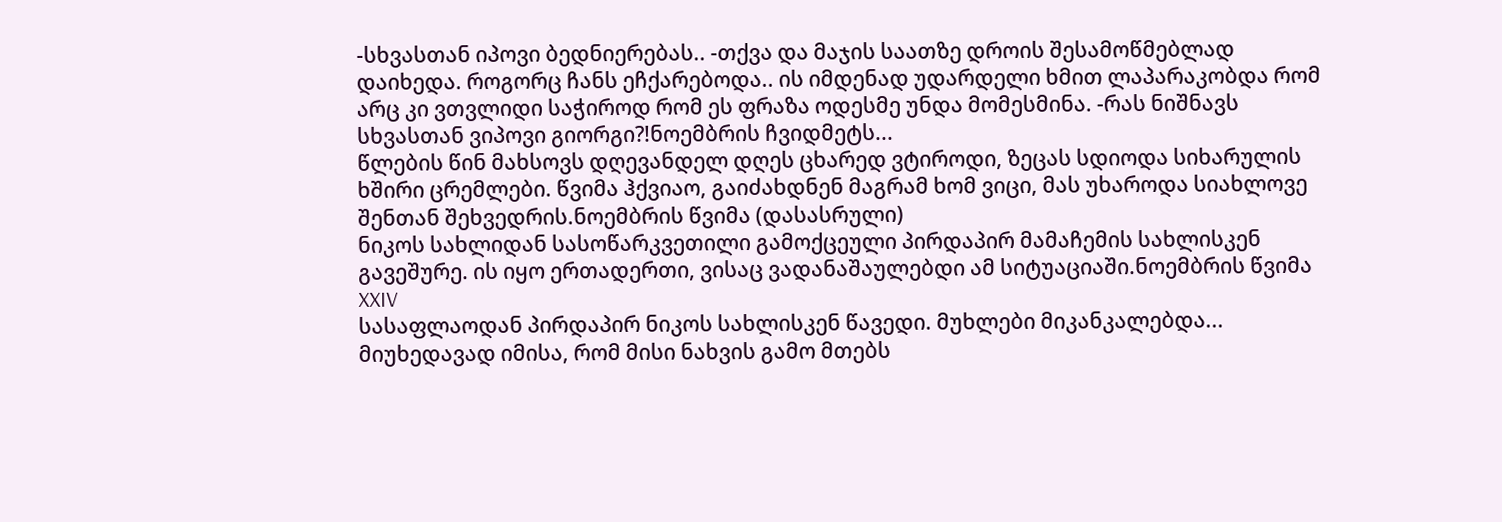-სხვასთან იპოვი ბედნიერებას.. -თქვა და მაჯის საათზე დროის შესამოწმებლად დაიხედა. როგორც ჩანს ეჩქარებოდა.. ის იმდენად უდარდელი ხმით ლაპარაკობდა რომ არც კი ვთვლიდი საჭიროდ რომ ეს ფრაზა ოდესმე უნდა მომესმინა. -რას ნიშნავს სხვასთან ვიპოვი გიორგი?!ნოემბრის ჩვიდმეტს...
წლების წინ მახსოვს დღევანდელ დღეს ცხარედ ვტიროდი, ზეცას სდიოდა სიხარულის ხშირი ცრემლები. წვიმა ჰქვიაო, გაიძახდნენ მაგრამ ხომ ვიცი, მას უხაროდა სიახლოვე შენთან შეხვედრის.ნოემბრის წვიმა (დასასრული)
ნიკოს სახლიდან სასოწარკვეთილი გამოქცეული პირდაპირ მამაჩემის სახლისკენ გავეშურე. ის იყო ერთადერთი, ვისაც ვადანაშაულებდი ამ სიტუაციაში.ნოემბრის წვიმა XXIV
სასაფლაოდან პირდაპირ ნიკოს სახლისკენ წავედი. მუხლები მიკანკალებდა... მიუხედავად იმისა, რომ მისი ნახვის გამო მთებს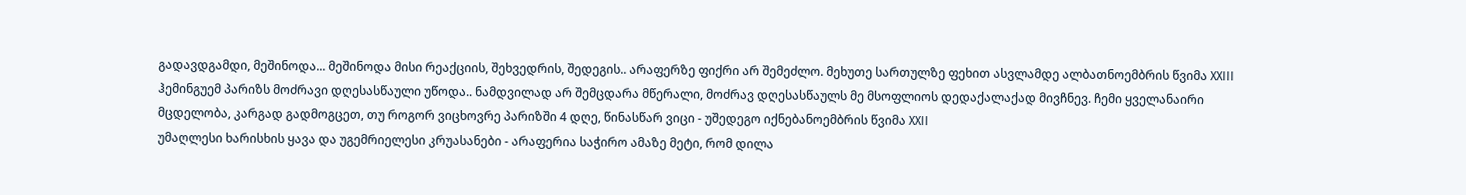გადავდგამდი, მეშინოდა... მეშინოდა მისი რეაქციის, შეხვედრის, შედეგის.. არაფერზე ფიქრი არ შემეძლო. მეხუთე სართულზე ფეხით ასვლამდე ალბათნოემბრის წვიმა XXIII
ჰემინგუემ პარიზს მოძრავი დღესასწაული უწოდა.. ნამდვილად არ შემცდარა მწერალი, მოძრავ დღესასწაულს მე მსოფლიოს დედაქალაქად მივჩნევ. ჩემი ყველანაირი მცდელობა, კარგად გადმოგცეთ, თუ როგორ ვიცხოვრე პარიზში 4 დღე, წინასწარ ვიცი - უშედეგო იქნებანოემბრის წვიმა XXII
უმაღლესი ხარისხის ყავა და უგემრიელესი კრუასანები - არაფერია საჭირო ამაზე მეტი, რომ დილა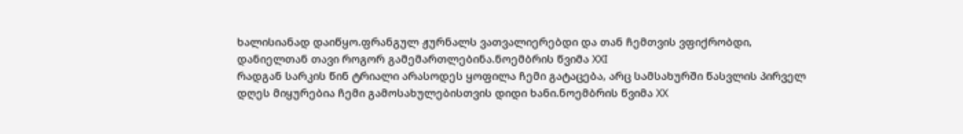ხალისიანად დაიწყო.ფრანგულ ჟურნალს ვათვალიერებდი და თან ჩემთვის ვფიქრობდი, დანიელთან თავი როგორ გამემართლებინა.ნოემბრის წვიმა XXI
რადგან სარკის წინ ტრიალი არასოდეს ყოფილა ჩემი გატაცება, არც სამსახურში წასვლის პირველ დღეს მიყურებია ჩემი გამოსახულებისთვის დიდი ხანი.ნოემბრის წვიმა XX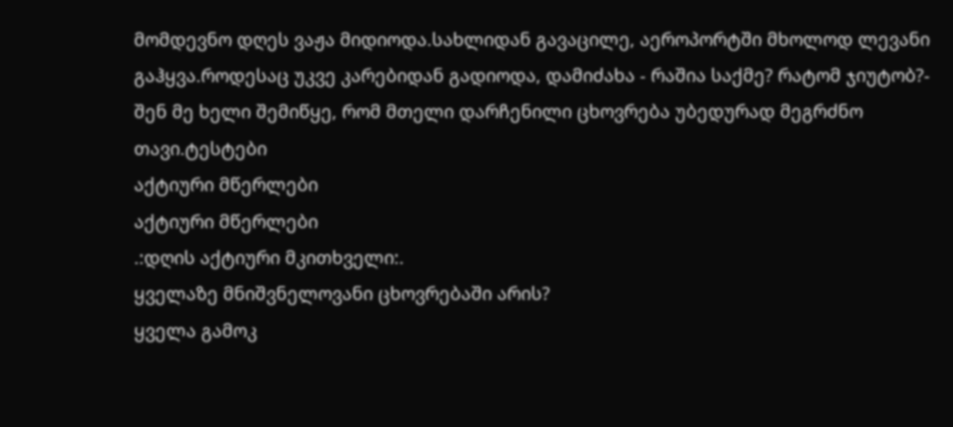მომდევნო დღეს ვაჟა მიდიოდა.სახლიდან გავაცილე, აეროპორტში მხოლოდ ლევანი გაჰყვა.როდესაც უკვე კარებიდან გადიოდა, დამიძახა - რაშია საქმე? რატომ ჯიუტობ?- შენ მე ხელი შემიწყე, რომ მთელი დარჩენილი ცხოვრება უბედურად მეგრძნო თავი.ტესტები
აქტიური მწერლები
აქტიური მწერლები
.:დღის აქტიური მკითხველი:.
ყველაზე მნიშვნელოვანი ცხოვრებაში არის?
ყველა გამოკ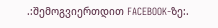.:შემოგვიერთდით FACEBOOK-ზე:.